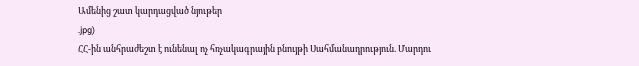Ամենից շատ կարդացված նյութեր
.jpg)
ՀՀ-ին անհրաժեշտ է ունենալ ոչ հռչակագրային բնույթի Սահմանադրություն. Մարդու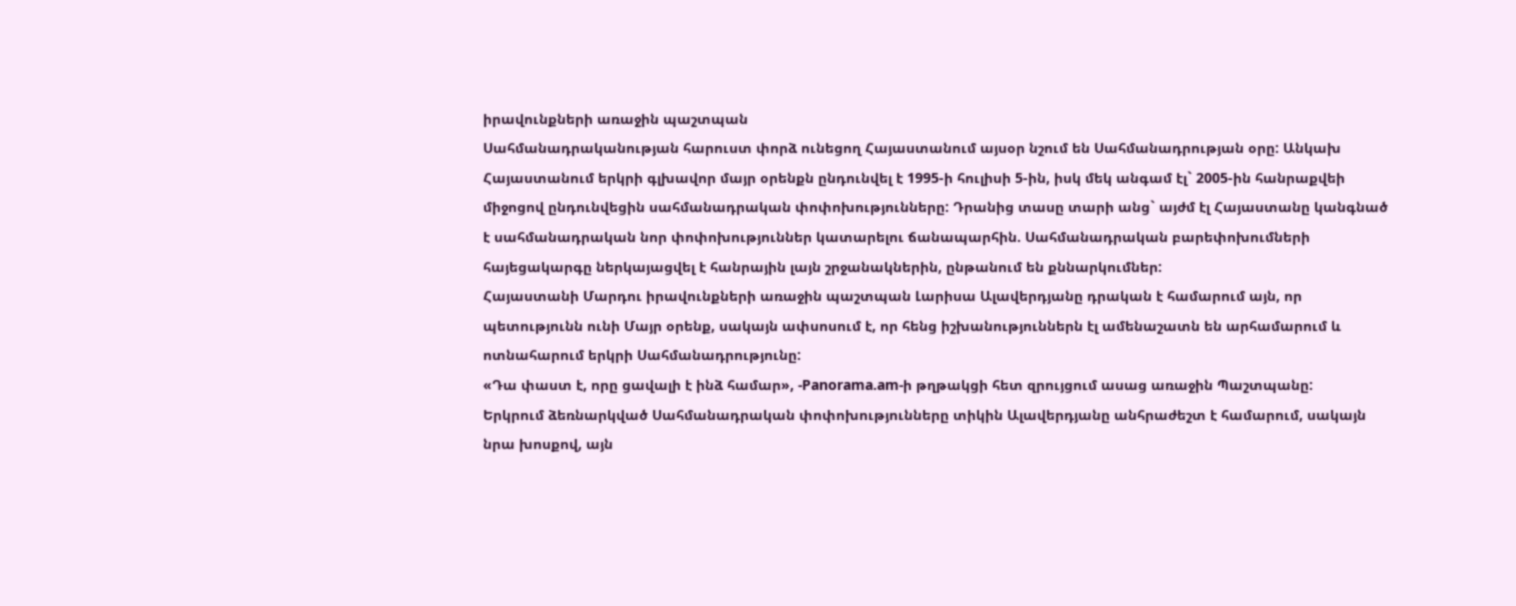իրավունքների առաջին պաշտպան
Սահմանադրականության հարուստ փորձ ունեցող Հայաստանում այսօր նշում են Սահմանադրության օրը: Անկախ Հայաստանում երկրի գլխավոր մայր օրենքն ընդունվել է 1995-ի հուլիսի 5-ին, իսկ մեկ անգամ էլ` 2005-ին հանրաքվեի միջոցով ընդունվեցին սահմանադրական փոփոխությունները: Դրանից տասը տարի անց` այժմ էլ Հայաստանը կանգնած է սահմանադրական նոր փոփոխություններ կատարելու ճանապարհին. Սահմանադրական բարեփոխումների հայեցակարգը ներկայացվել է հանրային լայն շրջանակներին, ընթանում են քննարկումներ:
Հայաստանի Մարդու իրավունքների առաջին պաշտպան Լարիսա Ալավերդյանը դրական է համարում այն, որ պետությունն ունի Մայր օրենք, սակայն ափսոսում է, որ հենց իշխանություններն էլ ամենաշատն են արհամարում և ոտնահարում երկրի Սահմանադրությունը:
«Դա փաստ է, որը ցավալի է ինձ համար», -Panorama.am-ի թղթակցի հետ զրույցում ասաց առաջին Պաշտպանը:
Երկրում ձեռնարկված Սահմանադրական փոփոխությունները տիկին Ալավերդյանը անհրաժեշտ է համարում, սակայն նրա խոսքով, այն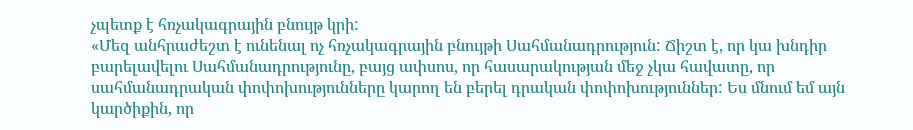չպետք է հռչակագրային բնույթ կրի:
«Մեզ անհրաժեշտ է ունենալ ոչ հռչակագրային բնույթի Սահմանադրություն: Ճիշտ է, որ կա խնդիր բարելավելու Սահմանադրությունը, բայց ափսոս, որ հասարակության մեջ չկա հավատը, որ սահմանադրական փոփոխությունները կարող են բերել դրական փոփոխություններ: Ես մնում եմ այն կարծիքին, որ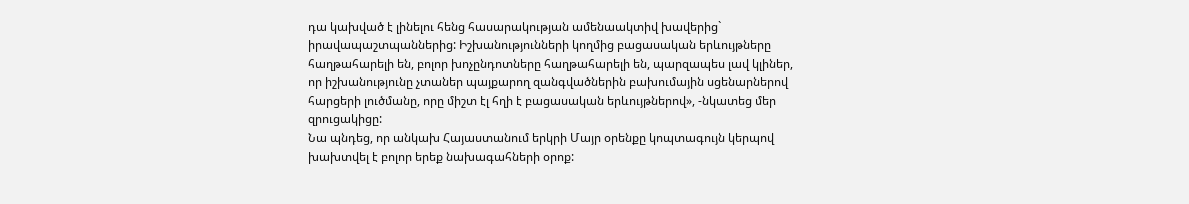դա կախված է լինելու հենց հասարակության ամենաակտիվ խավերից` իրավապաշտպաններից: Իշխանությունների կողմից բացասական երևույթները հաղթահարելի են, բոլոր խոչընդոտները հաղթահարելի են, պարզապես լավ կլիներ, որ իշխանությունը չտաներ պայքարող զանգվածներին բախումային սցենարներով հարցերի լուծմանը, որը միշտ էլ հղի է բացասական երևույթներով», -նկատեց մեր զրուցակիցը:
Նա պնդեց, որ անկախ Հայաստանում երկրի Մայր օրենքը կոպտագույն կերպով խախտվել է բոլոր երեք նախագահների օրոք: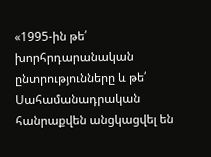«1995-ին թե՛ խորհրդարանական ընտրությունները և թե՛ Սահամանադրական հանրաքվեն անցկացվել են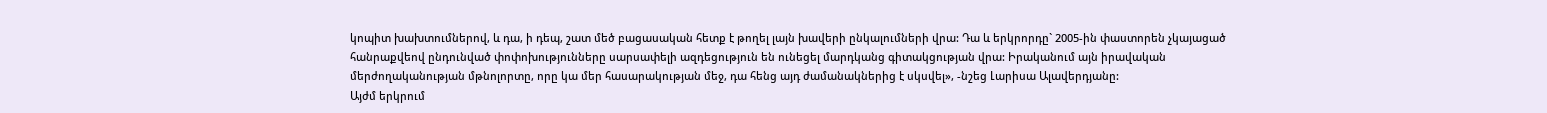կոպիտ խախտումներով, և դա, ի դեպ, շատ մեծ բացասական հետք է թողել լայն խավերի ընկալումների վրա: Դա և երկրորդը` 2005-ին փաստորեն չկայացած հանրաքվեով ընդունված փոփոխությունները սարսափելի ազդեցություն են ունեցել մարդկանց գիտակցության վրա: Իրականում այն իրավական մերժողականության մթնոլորտը, որը կա մեր հասարակության մեջ, դա հենց այդ ժամանակներից է սկսվել», -նշեց Լարիսա Ալավերդյանը:
Այժմ երկրում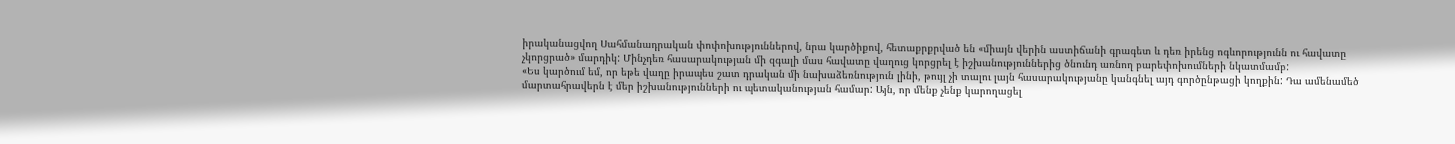իրականացվող Սահմանադրական փոփոխություններով, նրա կարծիքով, հետաքրքրված են «միայն վերին աստիճանի գրագետ և դեռ իրենց ոգևորությունն ու հավատը չկորցրած» մարդիկ: Մինչդեռ հասարակության մի զգալի մաս հավատը վաղուց կորցրել է իշխանություններից ծնունդ առնող բարեփոխումների նկատմամբ:
«Ես կարծում եմ, որ եթե վաղը իրապես շատ դրական մի նախաձեռնություն լինի, թույլ չի տալու լայն հասարակությանը կանգնել այդ գործընթացի կողքին: Դա ամենամեծ մարտահրավերն է մեր իշխանությունների ու պետականության համար: Այն, որ մենք չենք կարողացել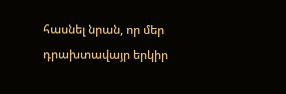հասնել նրան, որ մեր դրախտավայր երկիր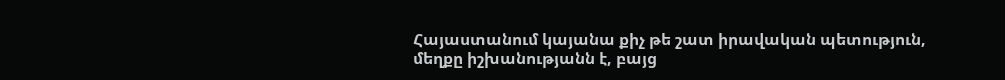Հայաստանում կայանա քիչ թե շատ իրավական պետություն, մեղքը իշխանությանն է, բայց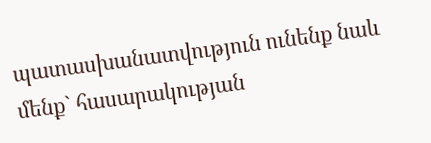պատասխանատվություն ունենք նաև մենք` հասարակության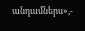անդամներս»,-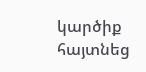կարծիք հայտնեց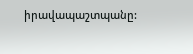իրավապաշտպանը: